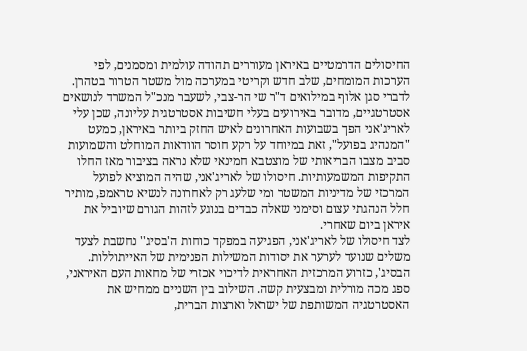החיסולים הדרמטיים באיראן מעוררים תהודה עולמית ומסמנים, לפי הערכות המומחים, שלב חדש וקריטי במערכה מול משטר הטרור בטהרן. לדברי סגן אלוף במילואים ד"ר שי הר-צבי, לשעבר מנכ"ל המשרד לנושאים אסטרטגיים, מדובר באירועים בעלי חשיבות אסטרטגית עליונה, שכן עלי לאריג'אני הפך בשבועות האחרונים לאיש החזק ביותר באיראן, כמעט "המנהיג בפועל", זאת במיוחד על רקע חוסר הוודאות המוחלט והשמועות סביב מצבו הבריאותי של מוצטבא חמינאי שלא נראה בציבור מאז החלו התקיפות המשמעותיות. חיסולו של לאריג'אני, שהיה המוציא לפועל המרכזי של מדיניות המשטר ומי שלעג רק לאחרונה לנשיא טראמפ, מותיר חלל הנהגתי עצום וסימני שאלה כבדים בנוגע לזהות הגורם שיוביל את איראן ביום שאחרי.
לצד חיסולו של לאריג'אני, הפגיעה במפקד כוחות ה'בסיג'' נחשבת לצעד משלים שנועד לערער את יסודות המשילות הפנימית של האייתוללות. הבסיג', כזרוע המרכזית האחראית לדיכוי אכזרי של מחאות העם האיראני, ספג מכה מורלית ומבצעית קשה. השילוב בין השניים ממחיש את האסטרטגיה המשותפת של ישראל וארצות הברית,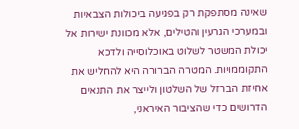שאינה מסתפקת רק בפגיעה ביכולות הצבאיות ובמערכי הגרעין והטילים, אלא מכוונת ישירות אל יכולת המשטר לשלוט באוכלוסייה ולדכא התקוממויות. המטרה הברורה היא להחליש את אחיזת הברזל של השלטון ולייצר את התנאים הדרושים כדי שהציבור האיראני,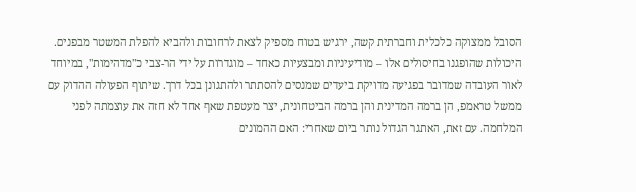הסובל ממצוקה כלכלית וחברתית קשה, ירגיש בטוח מספיק לצאת לרחובות ולהביא להפלת המשטר מבפנים.
היכולות שהופגנו בחיסולים אלו – מודיעיניות ומבצעיות כאחד – מוגדרות על ידי הר-צבי כ"מדהימות", במיוחד לאור העובדה שמדובר בפגיעה מדויקת ביעדים שמנסים להסתתר ולהתגונן בכל דרך. שיתוף הפעולה ההדוק עם ממשל טראמפ, הן ברמה המדינית והן ברמה הביטחונית, יצר מעטפת שאף אחד לא חזה את עוצמתה לפני המלחמה. עם זאת, האתגר הגדול נותר ביום שאחרי: האם ההמונים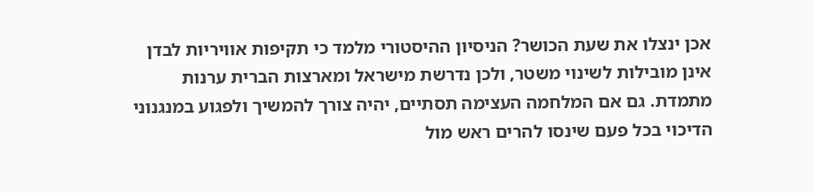אכן ינצלו את שעת הכושר? הניסיון ההיסטורי מלמד כי תקיפות אוויריות לבדן אינן מובילות לשינוי משטר, ולכן נדרשת מישראל ומארצות הברית ערנות מתמדת. גם אם המלחמה העצימה תסתיים, יהיה צורך להמשיך ולפגוע במנגנוני הדיכוי בכל פעם שינסו להרים ראש מול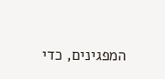המפגינים, כדי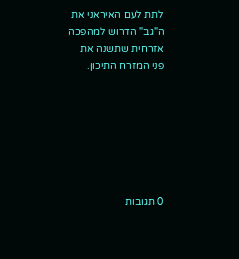לתת לעם האיראני את ה"גב" הדרוש למהפכה אזרחית שתשנה את פני המזרח התיכון.







0 תגובות